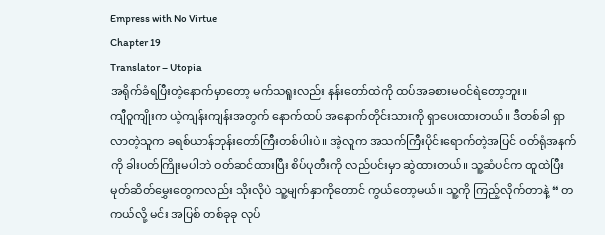Empress with No Virtue
Chapter 19
Translator – Utopia
အရိုက်ခံရပြီးတဲ့နောက်မှာတော့ မက်သရူးလည်း နန်းတော်ထဲကို ထပ်အခစားမဝင်ရဲတော့ဘူး။
ကျီဝူကျိုးက ယဲ့ကျန်းကျန်းအတွက် နောက်ထပ် အနောက်တိုင်းသားကို ရှာပေးထားတယ်။ ဒီတစ်ခါ ရှာလာတဲ့သူက ခရစ်ယာန်ဘုန်းတော်ကြီးတစ်ပါးပဲ။ အဲ့လူက အသက်ကြီးပိုင်းရောက်တဲ့အပြင် ဝတ်ရုံအနက်ကို ခါးပတ်ကြိုးမပါဘဲ ဝတ်ဆင်ထားပြီး စိပ်ပုတီးကို လည်ပင်းမှာ ဆွဲထားတယ်။ သူ့ဆံပင်က ထူထဲပြီး မုတ်ဆိတ်မွှေးတွေကလည်း သိုးလိုပဲ သူ့မျက်နှာကိုတောင် ကွယ်တော့မယ်။ သူ့ကို ကြည့်လိုက်တာနဲ့ “ တကယ်လို့ မင်း အပြစ် တစ်ခုခု လုပ်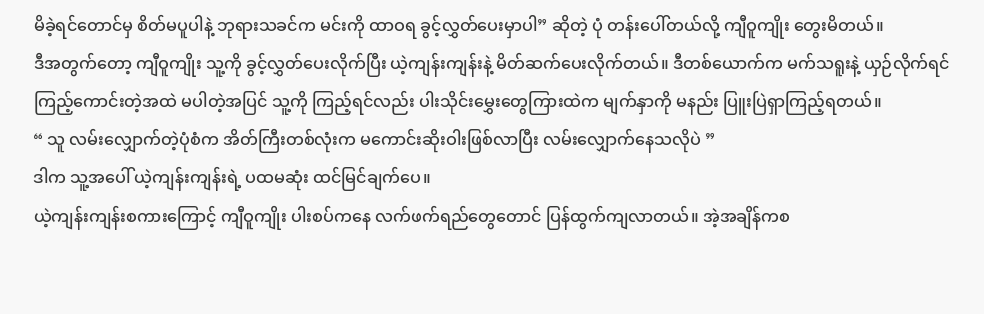မိခဲ့ရင်တောင်မှ စိတ်မပူပါနဲ့ ဘုရားသခင်က မင်းကို ထာဝရ ခွင့်လွှတ်ပေးမှာပါ” ဆိုတဲ့ ပုံ တန်းပေါ်တယ်လို့ ကျီဝူကျိုး တွေးမိတယ်။
ဒီအတွက်တော့ ကျီဝူကျိုး သူ့ကို ခွင့်လွှတ်ပေးလိုက်ပြီး ယဲ့ကျန်းကျန်းနဲ့ မိတ်ဆက်ပေးလိုက်တယ်။ ဒီတစ်ယောက်က မက်သရူးနဲ့ ယှဉ်လိုက်ရင် ကြည့်ကောင်းတဲ့အထဲ မပါတဲ့အပြင် သူ့ကို ကြည့်ရင်လည်း ပါးသိုင်းမွှေးတွေကြားထဲက မျက်နှာကို မနည်း ပြူးပြဲရှာကြည့်ရတယ်။
“ သူ လမ်းလျှောက်တဲ့ပုံစံက အိတ်ကြီးတစ်လုံးက မကောင်းဆိုးဝါးဖြစ်လာပြီး လမ်းလျှောက်နေသလိုပဲ ”
ဒါက သူ့အပေါ် ယဲ့ကျန်းကျန်းရဲ့ ပထမဆုံး ထင်မြင်ချက်ပေ။
ယဲ့ကျန်းကျန်းစကားကြောင့် ကျီဝူကျိုး ပါးစပ်ကနေ လက်ဖက်ရည်တွေတောင် ပြန်ထွက်ကျလာတယ်။ အဲ့အချိန်ကစ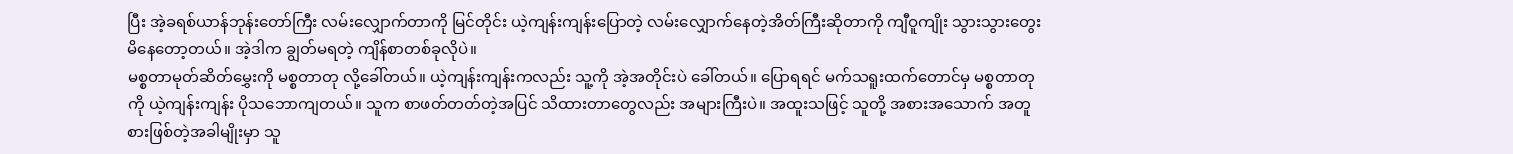ပြီး အဲ့ခရစ်ယာန်ဘုန်းတော်ကြီး လမ်းလျှောက်တာကို မြင်တိုင်း ယဲ့ကျန်းကျန်းပြောတဲ့ လမ်းလျှောက်နေတဲ့အိတ်ကြီးဆိုတာကို ကျီဝူကျိုး သွားသွားတွေးမိနေတော့တယ်။ အဲ့ဒါက ချွတ်မရတဲ့ ကျိန်စာတစ်ခုလိုပဲ။
မစ္စတာမုတ်ဆိတ်မွှေးကို မစ္စတာတု လို့ခေါ်တယ်။ ယဲ့ကျန်းကျန်းကလည်း သူ့ကို အဲ့အတိုင်းပဲ ခေါ်တယ်။ ပြောရရင် မက်သရူးထက်တောင်မှ မစ္စတာတုကို ယဲ့ကျန်းကျန်း ပိုသဘောကျတယ်။ သူက စာဖတ်တတ်တဲ့အပြင် သိထားတာတွေလည်း အများကြီးပဲ။ အထူးသဖြင့် သူတို့ အစားအသောက် အတူစားဖြစ်တဲ့အခါမျိုးမှာ သူ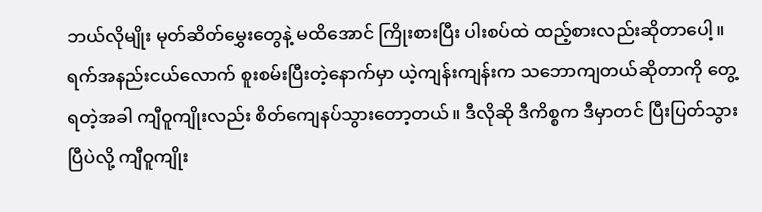ဘယ်လိုမျိုး မုတ်ဆိတ်မွှေးတွေနဲ့ မထိအောင် ကြိုးစားပြီး ပါးစပ်ထဲ ထည့်စားလည်းဆိုတာပေါ့။
ရက်အနည်းငယ်လောက် စူးစမ်းပြီးတဲ့နောက်မှာ ယဲ့ကျန်းကျန်းက သဘောကျတယ်ဆိုတာကို တွေ့ရတဲ့အခါ ကျီဝူကျိုးလည်း စိတ်ကျေနပ်သွားတော့တယ်။ ဒီလိုဆို ဒီကိစ္စက ဒီမှာတင် ပြီးပြတ်သွားပြီပဲလို့ ကျီဝူကျိုး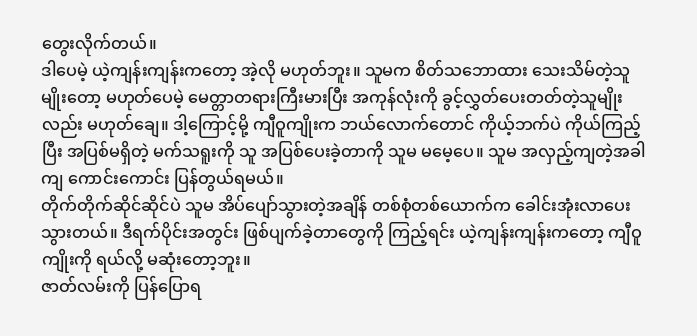တွေးလိုက်တယ်။
ဒါပေမဲ့ ယဲ့ကျန်းကျန်းကတော့ အဲ့လို မဟုတ်ဘူး။ သူမက စိတ်သဘောထား သေးသိမ်တဲ့သူမျိုးတော့ မဟုတ်ပေမဲ့ မေတ္တာတရားကြီးမားပြီး အကုန်လုံးကို ခွင့်လွှတ်ပေးတတ်တဲ့သူမျိုးလည်း မဟုတ်ချေ။ ဒါ့ကြောင့်မို့ ကျီဝူကျိုးက ဘယ်လောက်တောင် ကိုယ့်ဘက်ပဲ ကိုယ်ကြည့်ပြီး အပြစ်မရှိတဲ့ မက်သရူးကို သူ အပြစ်ပေးခဲ့တာကို သူမ မမေ့ပေ။ သူမ အလှည့်ကျတဲ့အခါကျ ကောင်းကောင်း ပြန်တွယ်ရမယ်။
တိုက်တိုက်ဆိုင်ဆိုင်ပဲ သူမ အိပ်ပျော်သွားတဲ့အချိန် တစ်စုံတစ်ယောက်က ခေါင်းအုံးလာပေးသွားတယ်။ ဒီရက်ပိုင်းအတွင်း ဖြစ်ပျက်ခဲ့တာတွေကို ကြည့်ရင်း ယဲ့ကျန်းကျန်းကတော့ ကျီဝူကျိုးကို ရယ်လို့ မဆုံးတော့ဘူး။
ဇာတ်လမ်းကို ပြန်ပြောရ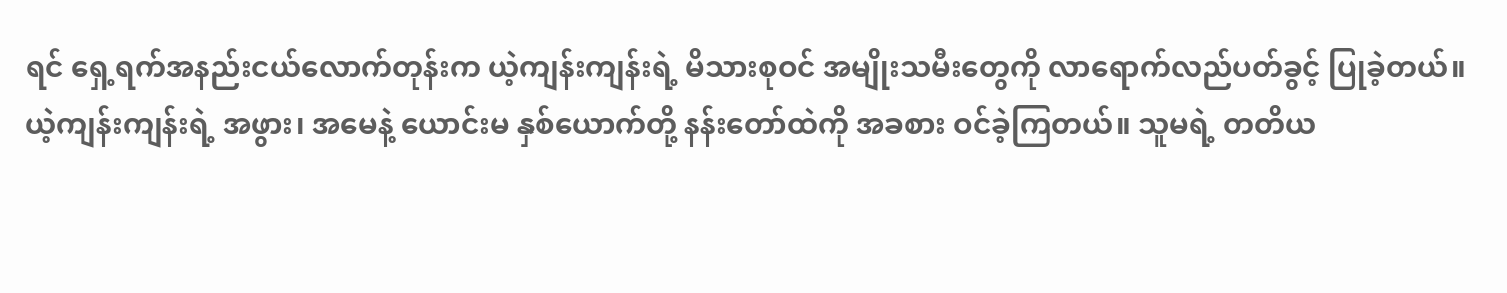ရင် ရှေ့ရက်အနည်းငယ်လောက်တုန်းက ယဲ့ကျန်းကျန်းရဲ့ မိသားစုဝင် အမျိုးသမီးတွေကို လာရောက်လည်ပတ်ခွင့် ပြုခဲ့တယ်။
ယဲ့ကျန်းကျန်းရဲ့ အဖွား၊ အမေနဲ့ ယောင်းမ နှစ်ယောက်တို့ နန်းတော်ထဲကို အခစား ဝင်ခဲ့ကြတယ်။ သူမရဲ့ တတိယ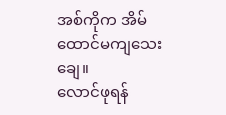အစ်ကိုက အိမ်ထောင်မကျသေးချေ။
လောင်ဖုရန်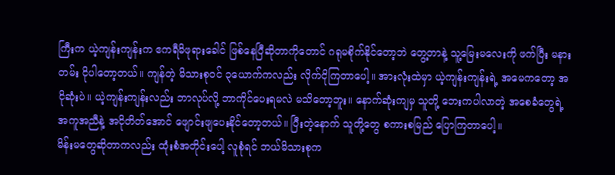ကြီးက ယဲ့ကျန်းကျန်းက ဧကရီမိဖုရားခေါင် ဖြစ်နေပြီဆိုတာကိုတောင် ဂရုမစိုက်နိုင်တော့ဘဲ တွေ့တာနဲ့ သူ့မြေးမလေးကို ဖက်ပြီး မနားတမ်း ငိုပါတော့တယ်။ ကျန်တဲ့ မိသားစုဝင် ၃ယောက်ကလည်း လိုက်ငိုကြတာပေါ့။ အားလုံးထဲမှာ ယဲ့ကျန်းကျန်းရဲ့ အမေကတော့ အငိုဆုံးပဲ။ ယဲ့ကျန်းကျန်းလည်း ဘာလုပ်လို့ ဘာကိုင်ပေးရမလဲ မသိတော့ဘူး။ နောက်ဆုံးကျမှ သူတို့ ဘေးကပါလာတဲ့ အစေခံတွေရဲ့ အကူအညီနဲ့ အငိုတိတ်အောင် ဖျောင်းဖျပေးနိုင်တော့တယ်။ ပြီးတဲ့နောက် သူတို့တွေ စကားစမြည် ပြောကြတာပေါ့။
မိန်းမတွေဆိုတာကလည်း ထုံးစံအတိုင်းပေါ့ လူစုံရင် ဘယ်မိသားစုက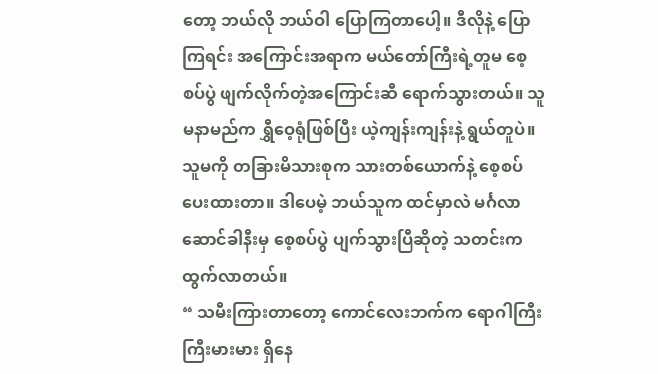တော့ ဘယ်လို ဘယ်ဝါ ပြောကြတာပေါ့။ ဒီလိုနဲ့ ပြောကြရင်း အကြောင်းအရာက မယ်တော်ကြီးရဲ့တူမ စေ့စပ်ပွဲ ဖျက်လိုက်တဲ့အကြောင်းဆီ ရောက်သွားတယ်။ သူမနာမည်က ရွှီဝေ့ရုံဖြစ်ပြီး ယဲ့ကျန်းကျန်းနဲ့ ရွယ်တူပဲ။ သူမကို တခြားမိသားစုက သားတစ်ယောက်နဲ့ စေ့စပ်ပေးထားတာ။ ဒါပေမဲ့ ဘယ်သူက ထင်မှာလဲ မင်္ဂလာဆောင်ခါနီးမှ စေ့စပ်ပွဲ ပျက်သွားပြီဆိုတဲ့ သတင်းက ထွက်လာတယ်။
“ သမီးကြားတာတော့ ကောင်လေးဘက်က ရောဂါကြီးကြီးမားမား ရှိနေ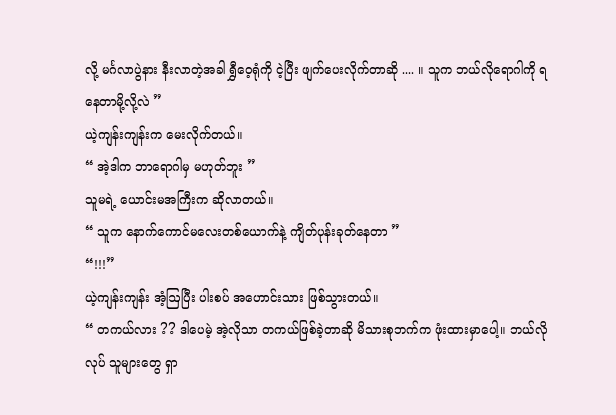လို့ မင်္ဂလာပွဲနား နီးလာတဲ့အခါ ရွှီဝေ့ရုံကို ငဲ့ပြီး ဖျက်ပေးလိုက်တာဆို .... ။ သူက ဘယ်လိုရောဂါကို ရနေတာမို့လို့လဲ ”
ယဲ့ကျန်းကျန်းက မေးလိုက်တယ်။
“ အဲ့ဒါက ဘာရောဂါမှ မဟုတ်ဘူး ”
သူမရဲ့ ယောင်းမအကြီးက ဆိုလာတယ်။
“ သူက နောက်ကောင်မလေးတစ်ယောက်နဲ့ ကျိတ်ပုန်းခုတ်နေတာ ”
“!!!”
ယဲ့ကျန်းကျန်း အံ့ဩပြီး ပါးစပ် အဟောင်းသား ဖြစ်သွားတယ်။
“ တကယ်လား ?? ဒါပေမဲ့ အဲ့လိုသာ တကယ်ဖြစ်ခဲ့တာဆို မိသားစုဘက်က ဖုံးထားမှာပေါ့။ ဘယ်လိုလုပ် သူများတွေ ရှာ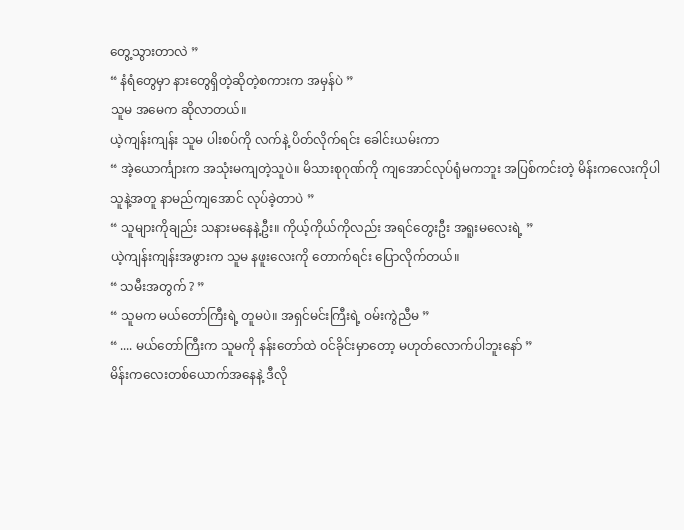တွေ့သွားတာလဲ ”
“ နံရံတွေမှာ နားတွေရှိတဲ့ဆိုတဲ့စကားက အမှန်ပဲ ”
သူမ အမေက ဆိုလာတယ်။
ယဲ့ကျန်းကျန်း သူမ ပါးစပ်ကို လက်နဲ့ ပိတ်လိုက်ရင်း ခေါင်းယမ်းကာ
“ အဲ့ယောင်္ကျားက အသုံးမကျတဲ့သူပဲ။ မိသားစုဂုဏ်ကို ကျအောင်လုပ်ရုံမကဘူး အပြစ်ကင်းတဲ့ မိန်းကလေးကိုပါ သူနဲ့အတူ နာမည်ကျအောင် လုပ်ခဲ့တာပဲ ”
“ သူများကိုချည်း သနားမနေနဲ့ဦး။ ကိုယ့်ကိုယ်ကိုလည်း အရင်တွေးဦး အရူးမလေးရဲ့ ”
ယဲ့ကျန်းကျန်းအဖွားက သူမ နဖူးလေးကို တောက်ရင်း ပြောလိုက်တယ်။
“ သမီးအတွက် ? ”
“ သူမက မယ်တော်ကြီးရဲ့ တူမပဲ။ အရှင်မင်းကြီးရဲ့ ဝမ်းကွဲညီမ ”
“ .... မယ်တော်ကြီးက သူမကို နန်းတော်ထဲ ဝင်ခိုင်းမှာတော့ မဟုတ်လောက်ပါဘူးနော် ”
မိန်းကလေးတစ်ယောက်အနေနဲ့ ဒီလို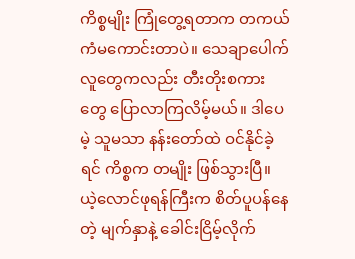ကိစ္စမျိုး ကြုံတွေ့ရတာက တကယ် ကံမကောင်းတာပဲ။ သေချာပေါက် လူတွေကလည်း တီးတိုးစကားတွေ ပြောလာကြလိမ့်မယ်။ ဒါပေမဲ့ သူမသာ နန်းတော်ထဲ ဝင်နိုင်ခဲ့ရင် ကိစ္စက တမျိုး ဖြစ်သွားပြီ။
ယဲ့လောင်ဖုရန်ကြီးက စိတ်ပူပန်နေတဲ့ မျက်နှာနဲ့ ခေါင်းငြိမ့်လိုက်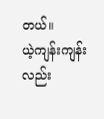တယ်။
ယဲ့ကျန်းကျန်းလည်း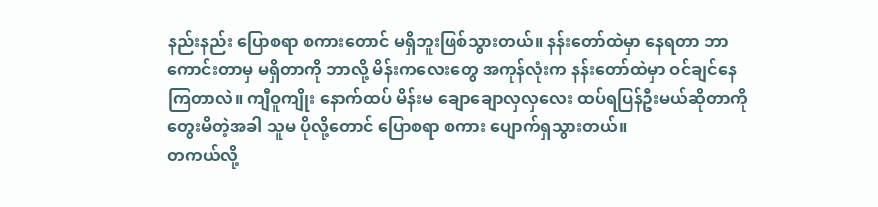နည်းနည်း ပြောစရာ စကားတောင် မရှိဘူးဖြစ်သွားတယ်။ နန်းတော်ထဲမှာ နေရတာ ဘာကောင်းတာမှ မရှိတာကို ဘာလို့ မိန်းကလေးတွေ အကုန်လုံးက နန်းတော်ထဲမှာ ဝင်ချင်နေ ကြတာလဲ။ ကျီဝူကျိုး နောက်ထပ် မိန်းမ ချောချောလှလှလေး ထပ်ရပြန်ဦးမယ်ဆိုတာကို တွေးမိတဲ့အခါ သူမ ပိုလို့တောင် ပြောစရာ စကား ပျောက်ရှသွားတယ်။
တကယ်လို့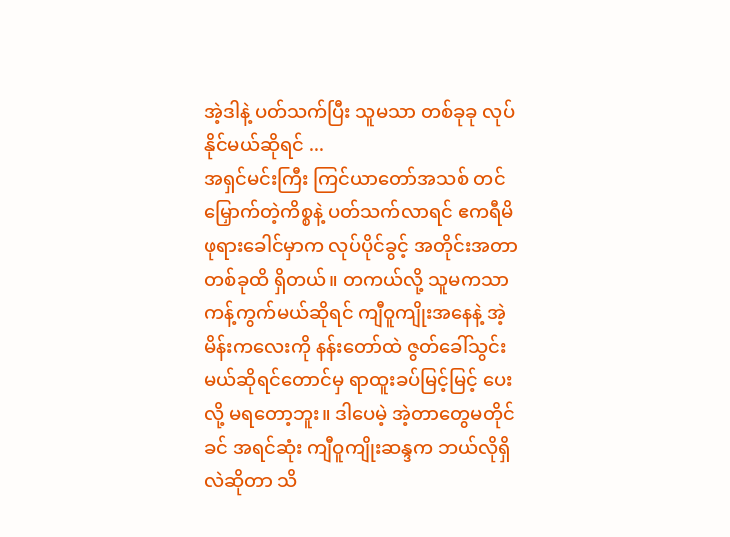အဲ့ဒါနဲ့ ပတ်သက်ပြီး သူမသာ တစ်ခုခု လုပ်နိုင်မယ်ဆိုရင် ...
အရှင်မင်းကြီး ကြင်ယာတော်အသစ် တင်မြှောက်တဲ့ကိစ္စနဲ့ ပတ်သက်လာရင် ဧကရီမိဖုရားခေါင်မှာက လုပ်ပိုင်ခွင့် အတိုင်းအတာတစ်ခုထိ ရှိတယ်။ တကယ်လို့ သူမကသာ ကန့်ကွက်မယ်ဆိုရင် ကျီဝူကျိုးအနေနဲ့ အဲ့မိန်းကလေးကို နန်းတော်ထဲ ဇွတ်ခေါ်သွင်းမယ်ဆိုရင်တောင်မှ ရာထူးခပ်မြင့်မြင့် ပေးလို့ မရတော့ဘူး။ ဒါပေမဲ့ အဲ့တာတွေမတိုင်ခင် အရင်ဆုံး ကျီဝူကျိုးဆန္ဒက ဘယ်လိုရှိလဲဆိုတာ သိ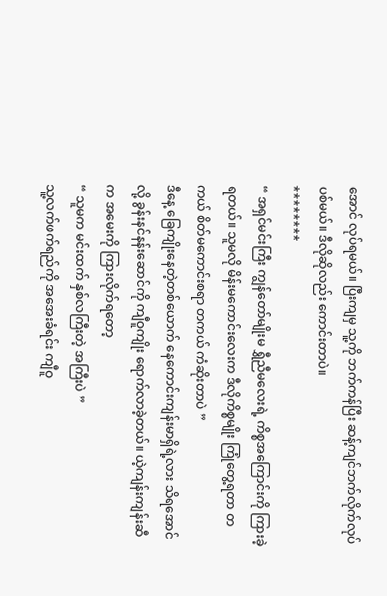အောင် လုပ်ရမယ်။ ပြီးကျမှ သူ့ကို ဘက်ကန်ပြီး ဆန့်ကျင်ဘက်လိုက်လုပ်ပစ်မယ်။ ဒီလိုဆိုလည်း ကောင်းတာပဲ။
********
“ အရှင်မင်းကြီး ကျွန်တော်မျိုးမ ရွှီညီမလေးရဲ့ ကိစ္စအကြောင်းကို ကြားခဲ့ရတယ်။ သူမလို မိန်းမကောင်းလေးက ဒီလိုကိစ္စမျိုး ကြုံတွေ့ရတာ တကယ် စိတ်မကောင်းစရာ တကယ် ကံဆိုးတာပဲ ”
ဒီနေ့ ခြေကျိုးနေတဲ့တစ်ယောက် နေကောင်းကျန်းမာရှိရဲ့လား သိရအောင်လို့ ခွန်းနင်နန်းဆောင်ကို ကျီဝူကျိုး ရောက်လာခဲ့တယ်။ ယဲ့ကျန်းကျန်းဆီက အမေးကို ကြားလိုက်ရတော့
“ သူမက မင်းထက် နှစ်လကြီးတဲ့ အကြီးပဲ ”
သူ့လက်ဖက်ရည်ကို အအေးခံရင်း ကျီဝူ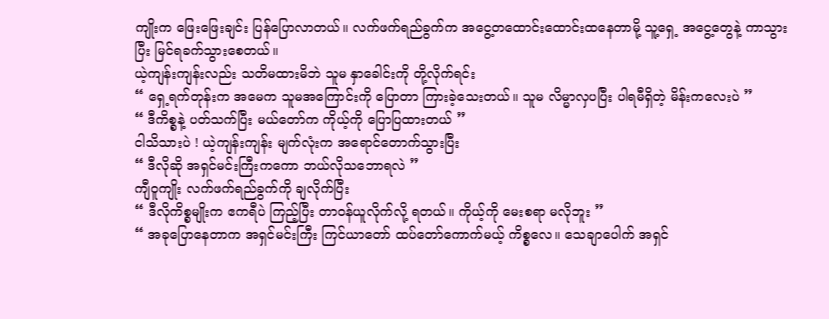ကျိုးက ဖြေးဖြေးချင်း ပြန်ပြောလာတယ်။ လက်ဖက်ရည်ခွက်က အငွေ့တထောင်းထောင်းထနေတာမို့ သူ့ရှေ့ အငွေ့တွေနဲ့ ကာသွားပြီး မြင်ရခက်သွားစေတယ်။
ယဲ့ကျန်းကျန်းလည်း သတိမထားမိဘဲ သူမ နှာခေါင်းကို တို့လိုက်ရင်း
“ ရှေ့ရက်တုန်းက အမေက သူမအကြောင်းကို ပြောတာ ကြားခဲ့သေးတယ်။ သူမ လိမ္မာလှပပြီး ပါရမီရှိတဲ့ မိန်းကလေးပဲ ”
“ ဒီကိစ္စနဲ့ ပတ်သက်ပြီး မယ်တော်က ကိုယ့်ကို ပြောပြထားတယ် ”
ငါသိသားပဲ ! ယဲ့ကျန်းကျန်း မျက်လုံးက အရောင်တောက်သွားပြီး
“ ဒီလိုဆို အရှင်မင်းကြီးကကော ဘယ်လိုသဘောရလဲ ”
ကျီဝူကျိုး လက်ဖက်ရည်ခွက်ကို ချလိုက်ပြီး
“ ဒီလိုကိစ္စမျိုးက ဧကရီပဲ ကြည့်ပြီး တာဝန်ယူလိုက်လို့ ရတယ်။ ကိုယ့်ကို မေးစရာ မလိုဘူး ”
“ အခုပြောနေတာက အရှင်မင်းကြီး ကြင်ယာတော် ထပ်တော်ကောက်မယ့် ကိစ္စလေ။ သေချာပေါက် အရှင်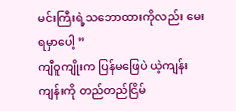မင်းကြီးရဲ့သဘောထားကိုလည်း မေးရမှာပေါ့ ”
ကျီဝူကျိုးက ပြန်မဖြေပဲ ယဲ့ကျန်းကျန်းကို တည်တည်ငြိမ်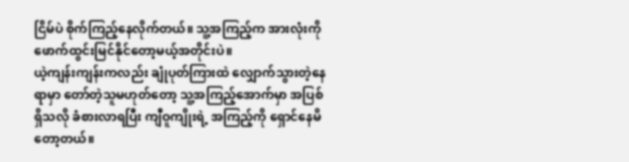ငြိမ်ပဲ စိုက်ကြည့်နေလိုက်တယ်။ သူ့အကြည့်က အားလုံးကို ဖောက်ထွင်းမြင်နိုင်တော့မယ့်အတိုင်းပဲ။
ယဲ့ကျန်းကျန်းကလည်း ချုံပုတ်ကြားထဲ လျှောက်သွားတဲ့နေရာမှာ တော်တဲ့သူမဟုတ်တော့ သူ့အကြည့်အောက်မှာ အပြစ်ရှိသလို ခံစားလာရပြီး ကျီဝူကျိုးရဲ့ အကြည့်ကို ရှောင်နေမိတော့တယ်။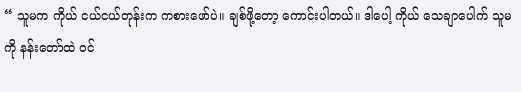“ သူမက ကိုယ် ငယ်ငယ်တုန်းက ကစားဖော်ပဲ။ ချစ်ဖို့တော့ ကောင်းပါတယ်။ ဒါပေါ့ ကိုယ် သေချာပေါက် သူမကို နန်းတော်ထဲ ဝင်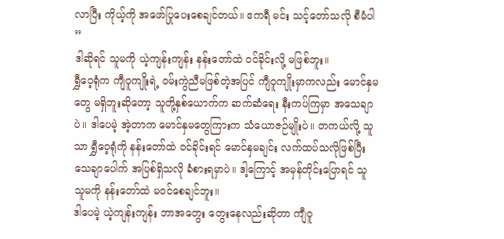လာပြီး ကိုယ့်ကို အဖော်ပြုပေးစေချင်တယ်။ ဧကရီ မင်း သင့်တော်သလို စီမံပါ ”
ဒါဆိုရင် သူမကို ယဲ့ကျန်းကျန်း နန်းတော်ထဲ ဝင်ခိုင်းလို့ မဖြစ်ဘူး။
ရွှီဝေ့ရုံက ကျီဝူကျိုးရဲ့ ဝမ်းကွဲညီမဖြစ်တဲ့အပြင် ကျီဝူကျိုးမှာကလည်း မောင်နှမတွေ မရှိဘူးဆိုတော့ သူတို့နှစ်ယောက်က ဆက်ဆံရေး နီးကပ်ကြမှာ အသေချာပဲ။ ဒါပေမဲ့ အဲ့တာက မောင်နှမတွေကြားက သံယောဇဉ်မျိုးပဲ။ တကယ်လို့ သူသာ ရွှီဝေ့ရုံကို နန်းတော်ထဲ ဝင်ခိုင်းရင် မောင်နှမချင်း လက်ထပ်သလိုဖြစ်ပြီး သေချာပေါက် အပြစ်ရှိသလို ခံစားရမှာပဲ။ ဒါ့ကြောင့် အမှန်တိုင်းပြောရင် သူ သူမကို နန်းတော်ထဲ မဝင်စေချင်ဘူး။
ဒါပေမဲ့ ယဲ့ကျန်းကျန်း ဘာအတွေး တွေးနေလည်းဆိုတာ ကျီဝူ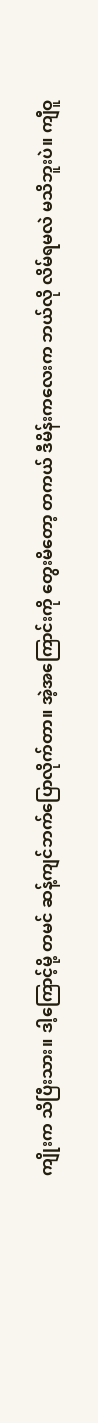ကျိုးက သိပြီးသား။ ဒါ့ကြောင့်မို့ တမင် ဆန့်ကျင်ဘက်ပြောလိုက်တာ။ အဲ့အကြောင်းကို တွေးမိတော့ တကယ် ဒီမိန်းကလေးက ဘယ်လို လိမ်ရမလဲ မသိဘူးပဲ။ ကျီဝူ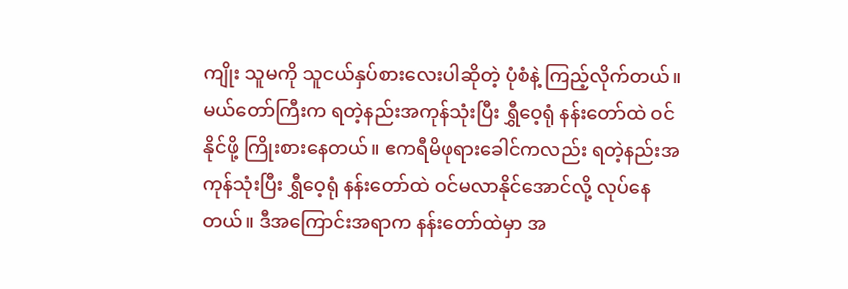ကျိုး သူမကို သူငယ်နှပ်စားလေးပါဆိုတဲ့ ပုံစံနဲ့ ကြည့်လိုက်တယ်။
မယ်တော်ကြီးက ရတဲ့နည်းအကုန်သုံးပြီး ရွှီဝေ့ရုံ နန်းတော်ထဲ ဝင်နိုင်ဖို့ ကြိုးစားနေတယ်။ ဧကရီမိဖုရားခေါင်ကလည်း ရတဲ့နည်းအကုန်သုံးပြီး ရွှီဝေ့ရုံ နန်းတော်ထဲ ဝင်မလာနိုင်အောင်လို့ လုပ်နေတယ်။ ဒီအကြောင်းအရာက နန်းတော်ထဲမှာ အ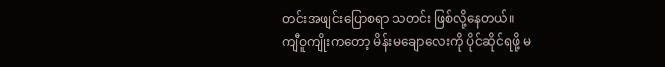တင်းအဖျင်းပြောစရာ သတင်း ဖြစ်လို့နေတယ်။
ကျီဝူကျိုးကတော့ မိန်းမချောလေးကို ပိုင်ဆိုင်ရဖို့ မ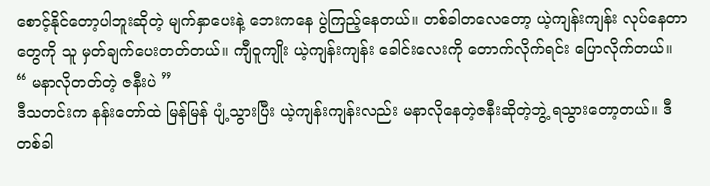စောင့်နိုင်တော့ပါဘူးဆိုတဲ့ မျက်နှာပေးနဲ့ ဘေးကနေ ပွဲကြည့်နေတယ်။ တစ်ခါတလေတော့ ယဲ့ကျန်းကျန်း လုပ်နေတာတွေကို သူ မှတ်ချက်ပေးတတ်တယ်။ ကျီဝူကျိုး ယဲ့ကျန်းကျန်း ခေါင်းလေးကို တောက်လိုက်ရင်း ပြောလိုက်တယ်။
“ မနာလိုတတ်တဲ့ ဇနီးပဲ ”
ဒီသတင်းက နန်းတော်ထဲ မြန်မြန် ပျံ့သွားပြီး ယဲ့ကျန်းကျန်းလည်း မနာလိုနေတဲ့ဇနီးဆိုတဲ့ဘွဲ့ ရသွားတော့တယ်။ ဒီတစ်ခါ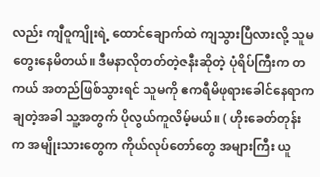လည်း ကျီဝူကျိုးရဲ့ ထောင်ချောက်ထဲ ကျသွားပြီလားလို့ သူမ တွေးနေမိတယ်။ ဒီမနာလိုတတ်တဲ့ဇနီးဆိုတဲ့ ပုံရိပ်ကြီးက တကယ် အတည်ဖြစ်သွားရင် သူမကို ဧကရီမိဖုရားခေါင်နေရာက ချတဲ့အခါ သူ့အတွက် ပိုလွယ်ကူလိမ့်မယ်။ ( ဟိုးခေတ်တုန်းက အမျိုးသားတွေက ကိုယ်လုပ်တော်တွေ အများကြီး ယူ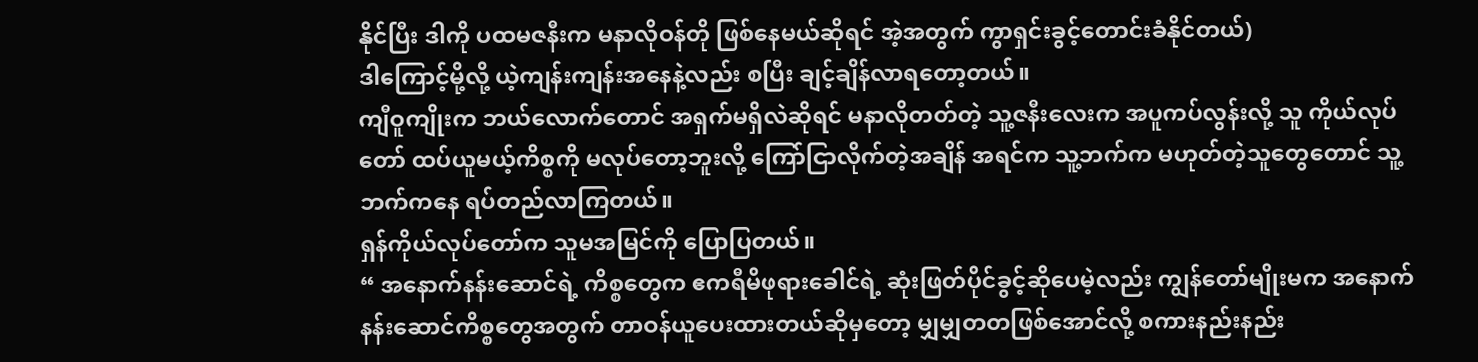နိုင်ပြီး ဒါကို ပထမဇနီးက မနာလိုဝန်တို ဖြစ်နေမယ်ဆိုရင် အဲ့အတွက် ကွာရှင်းခွင့်တောင်းခံနိုင်တယ်)
ဒါကြောင့်မို့လို့ ယဲ့ကျန်းကျန်းအနေနဲ့လည်း စပြီး ချင့်ချိန်လာရတော့တယ်။
ကျီဝူကျိုးက ဘယ်လောက်တောင် အရှက်မရှိလဲဆိုရင် မနာလိုတတ်တဲ့ သူ့ဇနီးလေးက အပူကပ်လွန်းလို့ သူ ကိုယ်လုပ်တော် ထပ်ယူမယ့်ကိစ္စကို မလုပ်တော့ဘူးလို့ ကြော်ငြာလိုက်တဲ့အချိန် အရင်က သူ့ဘက်က မဟုတ်တဲ့သူတွေတောင် သူ့ဘက်ကနေ ရပ်တည်လာကြတယ်။
ရှန်ကိုယ်လုပ်တော်က သူမအမြင်ကို ပြောပြတယ်။
“ အနောက်နန်းဆောင်ရဲ့ ကိစ္စတွေက ဧကရီမိဖုရားခေါင်ရဲ့ ဆုံးဖြတ်ပိုင်ခွင့်ဆိုပေမဲ့လည်း ကျွန်တော်မျိုးမက အနောက်နန်းဆောင်ကိစ္စတွေအတွက် တာဝန်ယူပေးထားတယ်ဆိုမှတော့ မျှမျှတတဖြစ်အောင်လို့ စကားနည်းနည်း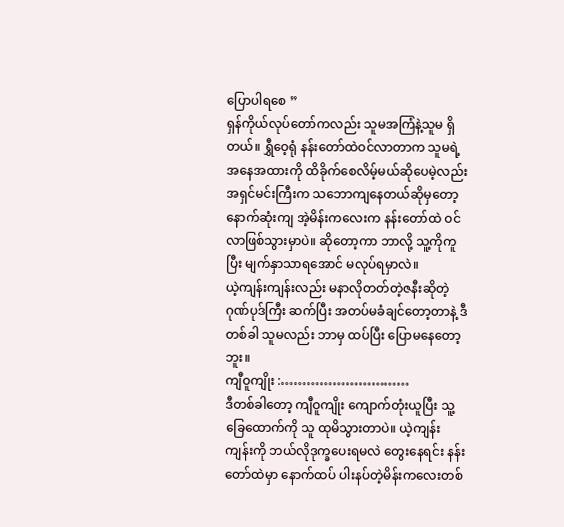ပြောပါရစေ ”
ရှန်ကိုယ်လုပ်တော်ကလည်း သူမအကြံနဲ့သူမ ရှိတယ်။ ရွှီဝေ့ရုံ နန်းတော်ထဲဝင်လာတာက သူမရဲ့အနေအထားကို ထိခိုက်စေလိမ့်မယ်ဆိုပေမဲ့လည်း အရှင်မင်းကြီးက သဘောကျနေတယ်ဆိုမှတော့ နောက်ဆုံးကျ အဲ့မိန်းကလေးက နန်းတော်ထဲ ဝင်လာဖြစ်သွားမှာပဲ။ ဆိုတော့ကာ ဘာလို့ သူ့ကိုကူပြီး မျက်နှာသာရအောင် မလုပ်ရမှာလဲ။
ယဲ့ကျန်းကျန်းလည်း မနာလိုတတ်တဲ့ဇနီးဆိုတဲ့ ဂုဏ်ပုဒ်ကြီး ဆက်ပြီး အတပ်မခံချင်တော့တာနဲ့ ဒီတစ်ခါ သူမလည်း ဘာမှ ထပ်ပြီး ပြောမနေတော့ဘူး။
ကျီဝူကျိုး :…………………………
ဒီတစ်ခါတော့ ကျီဝူကျိုး ကျောက်တုံးယူပြီး သူ့ခြေထောက်ကို သူ ထုမိသွားတာပဲ။ ယဲ့ကျန်းကျန်းကို ဘယ်လိုဒုက္ခပေးရမလဲ တွေးနေရင်း နန်းတော်ထဲမှာ နောက်ထပ် ပါးနပ်တဲ့မိန်းကလေးတစ်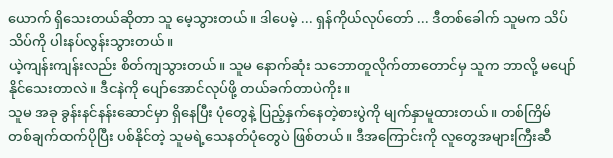ယောက် ရှိသေးတယ်ဆိုတာ သူ မေ့သွားတယ်။ ဒါပေမဲ့ ... ရှန်ကိုယ်လုပ်တော် ... ဒီတစ်ခေါက် သူမက သိပ် သိပ်ကို ပါးနပ်လွန်းသွားတယ်။
ယဲ့ကျန်းကျန်းလည်း စိတ်ကျသွားတယ်။ သူမ နောက်ဆုံး သဘောတူလိုက်တာတောင်မှ သူက ဘာလို့ မပျော်နိုင်သေးတာလဲ။ ဒီငနဲကို ပျော်အောင်လုပ်ဖို့ တယ်ခက်တာပဲကိုး။
သူမ အခု ခွန်းနင်နန်းဆောင်မှာ ရှိနေပြီး ပုံတွေနဲ့ ပြည့်နှက်နေတဲ့စားပွဲကို မျက်နှာမူထားတယ်။ တစ်ကြိမ် တစ်ချက်ထက်ပိုပြီး ပစ်နိုင်တဲ့ သူမရဲ့သေနတ်ပုံတွေပဲ ဖြစ်တယ်။ ဒီအကြောင်းကို လူတွေအများကြီးဆီ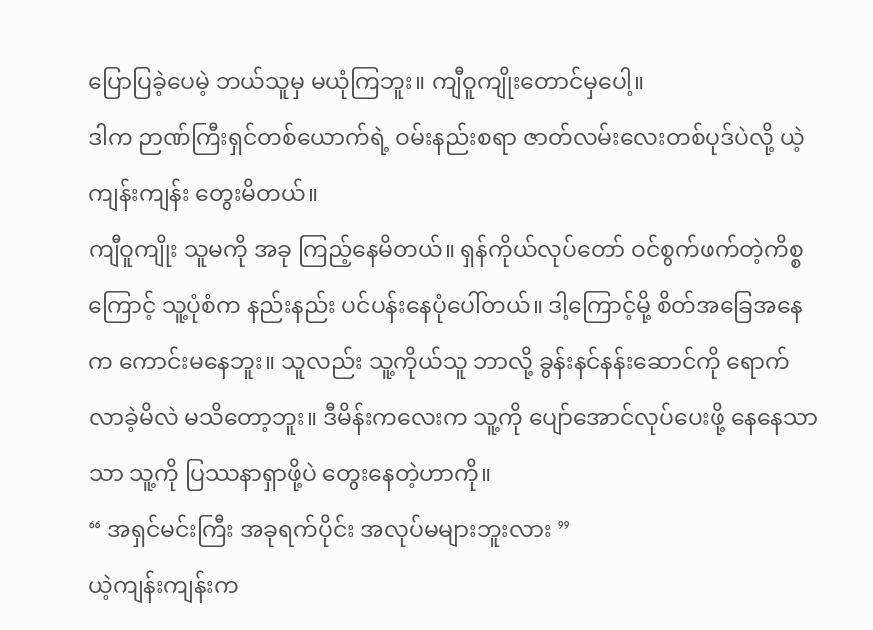ပြောပြခဲ့ပေမဲ့ ဘယ်သူမှ မယုံကြဘူး။ ကျီဝူကျိုးတောင်မှပေါ့။
ဒါက ဉာဏ်ကြီးရှင်တစ်ယောက်ရဲ့ ဝမ်းနည်းစရာ ဇာတ်လမ်းလေးတစ်ပုဒ်ပဲလို့ ယဲ့ကျန်းကျန်း တွေးမိတယ်။
ကျီဝူကျိုး သူမကို အခု ကြည့်နေမိတယ်။ ရှန်ကိုယ်လုပ်တော် ဝင်စွက်ဖက်တဲ့ကိစ္စကြောင့် သူ့ပုံစံက နည်းနည်း ပင်ပန်းနေပုံပေါ်တယ်။ ဒါ့ကြောင့်မို့ စိတ်အခြေအနေက ကောင်းမနေဘူး။ သူလည်း သူ့ကိုယ်သူ ဘာလို့ ခွန်းနင်နန်းဆောင်ကို ရောက်လာခဲ့မိလဲ မသိတော့ဘူး။ ဒီမိန်းကလေးက သူ့ကို ပျော်အောင်လုပ်ပေးဖို့ နေနေသာသာ သူ့ကို ပြဿနာရှာဖို့ပဲ တွေးနေတဲ့ဟာကို။
“ အရှင်မင်းကြီး အခုရက်ပိုင်း အလုပ်မများဘူးလား ”
ယဲ့ကျန်းကျန်းက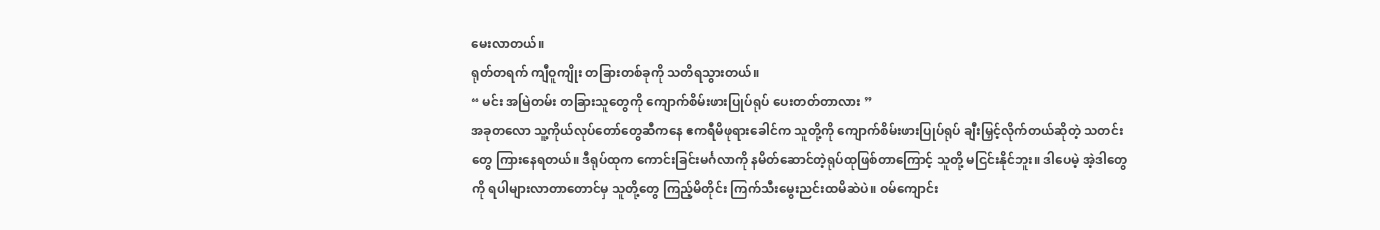မေးလာတယ်။
ရုတ်တရက် ကျီဝူကျိုး တခြားတစ်ခုကို သတိရသွားတယ်။
“ မင်း အမြဲတမ်း တခြားသူတွေကို ကျောက်စိမ်းဖားပြုပ်ရုပ် ပေးတတ်တာလား ”
အခုတလော သူ့ကိုယ်လုပ်တော်တွေဆီကနေ ဧကရီမိဖုရားခေါင်က သူတို့ကို ကျောက်စိမ်းဖားပြုပ်ရုပ် ချီးမြှင့်လိုက်တယ်ဆိုတဲ့ သတင်းတွေ ကြားနေရတယ်။ ဒီရုပ်ထုက ကောင်းခြင်းမင်္ဂလာကို နမိတ်ဆောင်တဲ့ရုပ်ထုဖြစ်တာကြောင့် သူတို့ မငြင်းနိုင်ဘူး။ ဒါပေမဲ့ အဲ့ဒါတွေကို ရပါများလာတာတောင်မှ သူတို့တွေ ကြည့်မိတိုင်း ကြက်သီးမွေးညင်းထမိဆဲပဲ။ ဝမ်ကျောင်း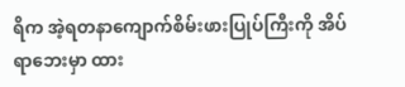ရိက အဲ့ရတနာကျောက်စိမ်းဖားပြုပ်ကြီးကို အိပ်ရာဘေးမှာ ထား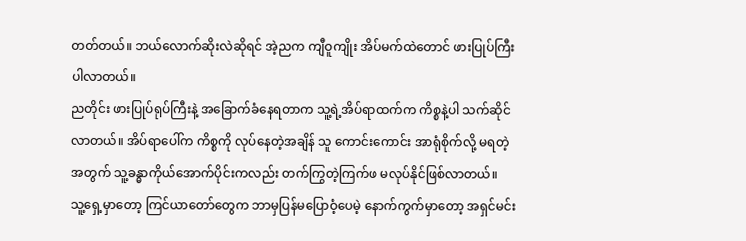တတ်တယ်။ ဘယ်လောက်ဆိုးလဲဆိုရင် အဲ့ညက ကျီဝူကျိုး အိပ်မက်ထဲတောင် ဖားပြုပ်ကြီးပါလာတယ်။
ညတိုင်း ဖားပြုပ်ရုပ်ကြီးနဲ့ အခြောက်ခံနေရတာက သူ့ရဲ့အိပ်ရာထက်က ကိစ္စနဲ့ပါ သက်ဆိုင်လာတယ်။ အိပ်ရာပေါ်က ကိစ္စကို လုပ်နေတဲ့အချိန် သူ ကောင်းကောင်း အာရုံစိုက်လို့ မရတဲ့အတွက် သူ့ခန္ဓာကိုယ်အောက်ပိုင်းကလည်း တက်ကြွတဲ့ကြက်ဖ မလုပ်နိုင်ဖြစ်လာတယ်။
သူ့ရှေ့မှာတော့ ကြင်ယာတော်တွေက ဘာမှပြန်မပြောဝံ့ပေမဲ့ နောက်ကွက်မှာတော့ အရှင်မင်း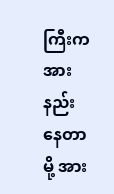ကြီးက အားနည်းနေတာမို့ အား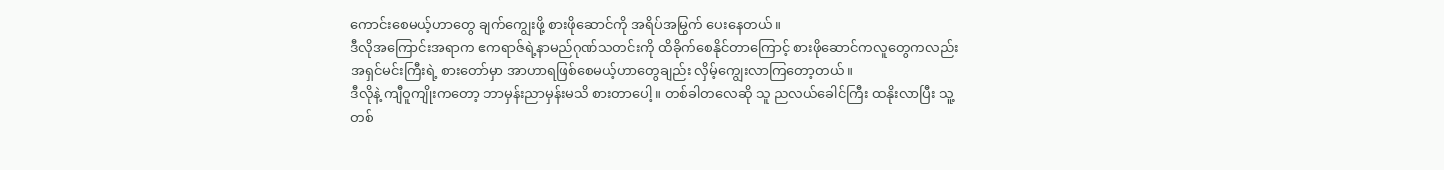ကောင်းစေမယ့်ဟာတွေ ချက်ကျွေးဖို့ စားဖိုဆောင်ကို အရိပ်အမြွက် ပေးနေတယ်။
ဒီလိုအကြောင်းအရာက ဧကရာဇ်ရဲ့နာမည်ဂုဏ်သတင်းကို ထိခိုက်စေနိုင်တာကြောင့် စားဖိုဆောင်ကလူတွေကလည်း အရှင်မင်းကြီးရဲ့ စားတော်မှာ အာဟာရဖြစ်စေမယ့်ဟာတွေချည်း လှိမ့်ကျွေးလာကြတော့တယ်။
ဒီလိုနဲ့ ကျီဝူကျိုးကတော့ ဘာမှန်းညာမှန်းမသိ စားတာပေါ့။ တစ်ခါတလေဆို သူ ညလယ်ခေါင်ကြီး ထနိုးလာပြီး သူ့တစ်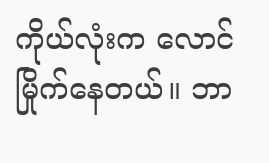ကိုယ်လုံးက လောင်မြိုက်နေတယ်။ ဘာ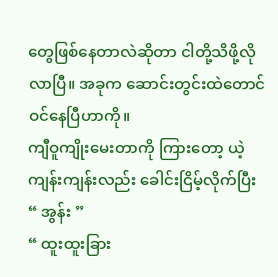တွေဖြစ်နေတာလဲဆိုတာ ငါတို့သိဖို့လိုလာပြီ။ အခုက ဆောင်းတွင်းထဲတောင် ဝင်နေပြီဟာကို။
ကျီဝူကျိုးမေးတာကို ကြားတော့ ယဲ့ကျန်းကျန်းလည်း ခေါင်းငြိမ့်လိုက်ပြီး
“ အွန်း ”
“ ထူးထူးခြား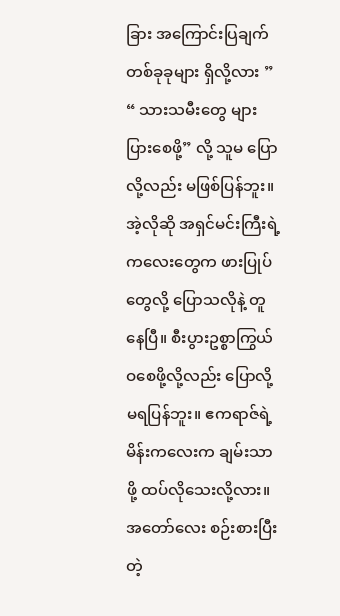ခြား အကြောင်းပြချက် တစ်ခုခုများ ရှိလို့လား ”
“ သားသမီးတွေ များပြားစေဖို့” လို့ သူမ ပြောလို့လည်း မဖြစ်ပြန်ဘူး။ အဲ့လိုဆို အရှင်မင်းကြီးရဲ့ကလေးတွေက ဖားပြုပ်တွေလို့ ပြောသလိုနဲ့ တူနေပြီ။ စီးပွားဥစ္စာကြွယ်ဝစေဖို့လို့လည်း ပြောလို့ မရပြန်ဘူး။ ဧကရာဇ်ရဲ့မိန်းကလေးက ချမ်းသာဖို့ ထပ်လိုသေးလို့လား။ အတော်လေး စဉ်းစားပြီးတဲ့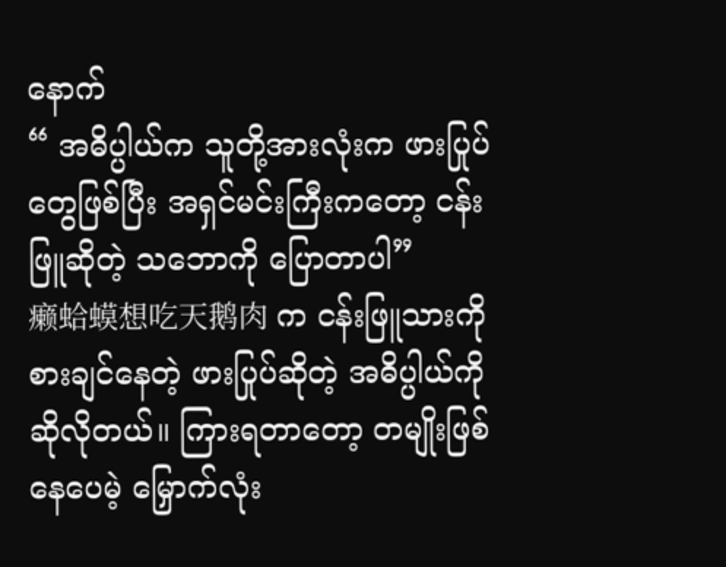နောက်
“ အဓိပ္ပါယ်က သူတို့အားလုံးက ဖားပြုပ်တွေဖြစ်ပြီး အရှင်မင်းကြီးကတော့ ငန်းဖြူဆိုတဲ့ သဘောကို ပြောတာပါ”
癞蛤蟆想吃天鹅肉 က ငန်းဖြူသားကို စားချင်နေတဲ့ ဖားပြုပ်ဆိုတဲ့ အဓိပ္ပါယ်ကို ဆိုလိုတယ်။ ကြားရတာတော့ တမျိုးဖြစ်နေပေမဲ့ မြှောက်လုံး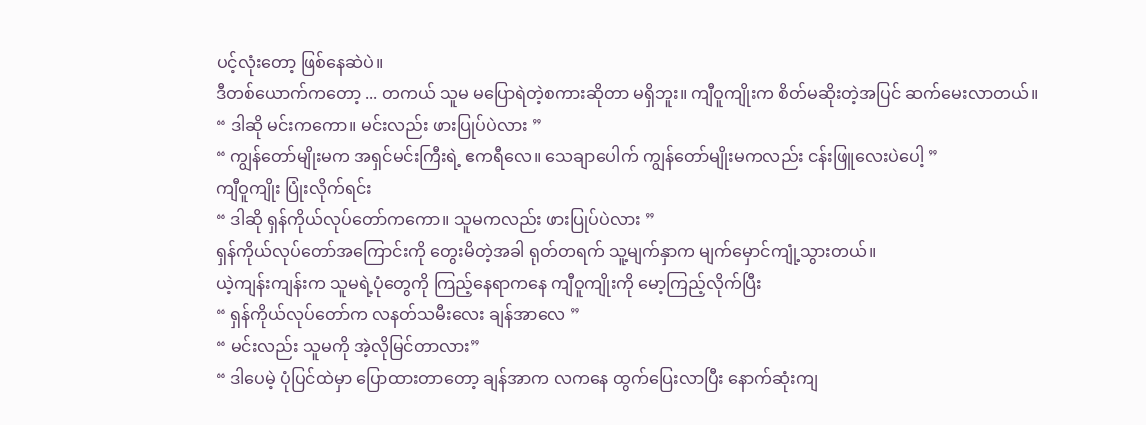ပင့်လုံးတော့ ဖြစ်နေဆဲပဲ။
ဒီတစ်ယောက်ကတော့ ... တကယ် သူမ မပြောရဲတဲ့စကားဆိုတာ မရှိဘူး။ ကျီဝူကျိုးက စိတ်မဆိုးတဲ့အပြင် ဆက်မေးလာတယ်။
“ ဒါဆို မင်းကကော။ မင်းလည်း ဖားပြုပ်ပဲလား ”
“ ကျွန်တော်မျိုးမက အရှင်မင်းကြီးရဲ့ ဧကရီလေ။ သေချာပေါက် ကျွန်တော်မျိုးမကလည်း ငန်းဖြူလေးပဲပေါ့ ”
ကျီဝူကျိုး ပြုံးလိုက်ရင်း
“ ဒါဆို ရှန်ကိုယ်လုပ်တော်ကကော။ သူမကလည်း ဖားပြုပ်ပဲလား ”
ရှန်ကိုယ်လုပ်တော်အကြောင်းကို တွေးမိတဲ့အခါ ရုတ်တရက် သူ့မျက်နှာက မျက်မှောင်ကျုံ့သွားတယ်။
ယဲ့ကျန်းကျန်းက သူမရဲ့ပုံတွေကို ကြည့်နေရာကနေ ကျီဝူကျိုးကို မော့ကြည့်လိုက်ပြီး
“ ရှန်ကိုယ်လုပ်တော်က လနတ်သမီးလေး ချန်အာလေ ”
“ မင်းလည်း သူမကို အဲ့လိုမြင်တာလား”
“ ဒါပေမဲ့ ပုံပြင်ထဲမှာ ပြောထားတာတော့ ချန်အာက လကနေ ထွက်ပြေးလာပြီး နောက်ဆုံးကျ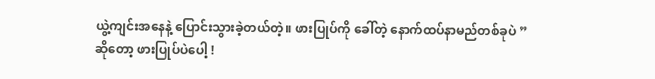ယွဲ့ကျင်းအနေနဲ့ ပြောင်းသွားခဲ့တယ်တဲ့။ ဖားပြုပ်ကို ခေါ်တဲ့ နောက်ထပ်နာမည်တစ်ခုပဲ ”
ဆိုတော့ ဖားပြုပ်ပဲပေါ့ !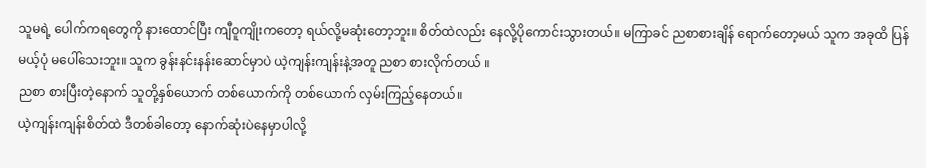သူမရဲ့ ပေါက်ကရတွေကို နားထောင်ပြီး ကျီဝူကျိုးကတော့ ရယ်လို့မဆုံးတော့ဘူး။ စိတ်ထဲလည်း နေလို့ပိုကောင်းသွားတယ်။ မကြာခင် ညစာစားချိန် ရောက်တော့မယ် သူက အခုထိ ပြန်မယ့်ပုံ မပေါ်သေးဘူး။ သူက ခွန်းနင်းနန်းဆောင်မှာပဲ ယဲ့ကျန်းကျန်းနဲ့အတူ ညစာ စားလိုက်တယ် ။
ညစာ စားပြီးတဲ့နောက် သူတို့နှစ်ယောက် တစ်ယောက်ကို တစ်ယောက် လှမ်းကြည့်နေတယ်။
ယဲ့ကျန်းကျန်းစိတ်ထဲ ဒီတစ်ခါတော့ နောက်ဆုံးပဲနေမှာပါလို့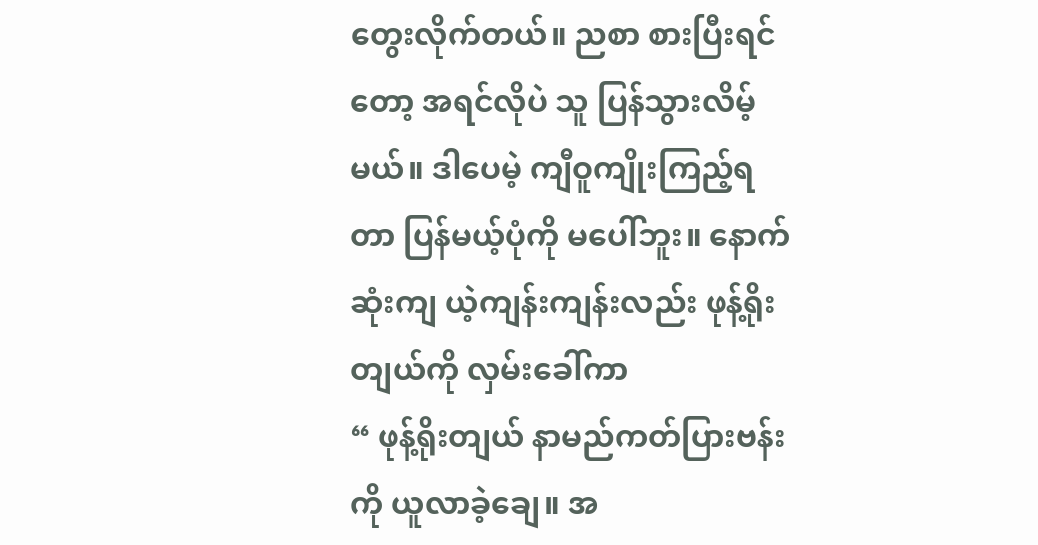တွေးလိုက်တယ်။ ညစာ စားပြီးရင်တော့ အရင်လိုပဲ သူ ပြန်သွားလိမ့်မယ်။ ဒါပေမဲ့ ကျီဝူကျိုးကြည့်ရတာ ပြန်မယ့်ပုံကို မပေါ်ဘူး။ နောက်ဆုံးကျ ယဲ့ကျန်းကျန်းလည်း ဖုန့်ရိုးတျယ်ကို လှမ်းခေါ်ကာ
“ ဖုန့်ရိုးတျယ် နာမည်ကတ်ပြားဗန်းကို ယူလာခဲ့ချေ။ အ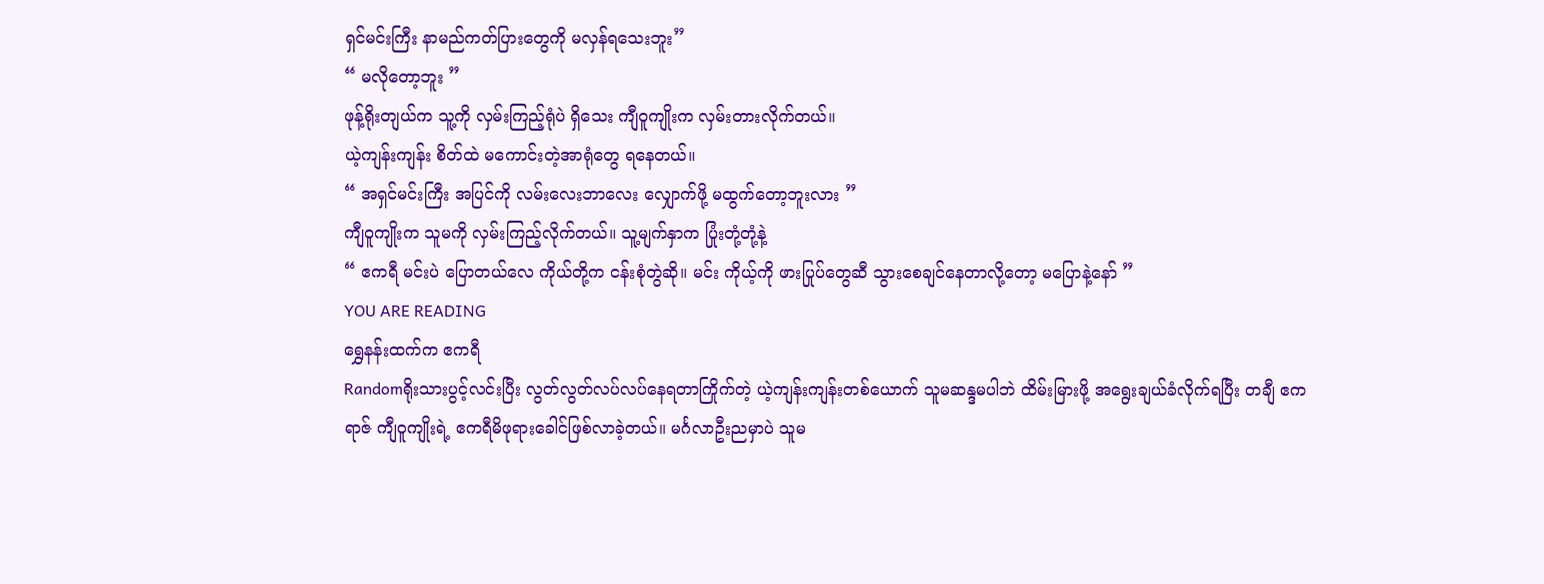ရှင်မင်းကြီး နာမည်ကတ်ပြားတွေကို မလှန်ရသေးဘူး”
“ မလိုတော့ဘူး ”
ဖုန့်ရိုးတျယ်က သူ့ကို လှမ်းကြည့်ရုံပဲ ရှိသေး ကျီဝူကျိုးက လှမ်းတားလိုက်တယ်။
ယဲ့ကျန်းကျန်း စိတ်ထဲ မကောင်းတဲ့အာရုံတွေ ရနေတယ်။
“ အရှင်မင်းကြီး အပြင်ကို လမ်းလေးဘာလေး လျှောက်ဖို့ မထွက်တော့ဘူးလား ”
ကျီဝူကျိုးက သူမကို လှမ်းကြည့်လိုက်တယ်။ သူ့မျက်နှာက ပြုံးတုံ့တုံ့နဲ့
“ ဧကရီ မင်းပဲ ပြောတယ်လေ ကိုယ်တို့က ငန်းစုံတွဲဆို။ မင်း ကိုယ့်ကို ဖားပြုပ်တွေဆီ သွားစေချင်နေတာလို့တော့ မပြောနဲ့နော် ”
YOU ARE READING
ရွှေနန်းထက်က ဧကရီ
Randomရိုးသားပွင့်လင်းပြီး လွတ်လွတ်လပ်လပ်နေရတာကြိုက်တဲ့ ယဲ့ကျန်းကျန်းတစ်ယောက် သူမဆန္ဒမပါဘဲ ထိမ်းမြားဖို့ အရွေးချယ်ခံလိုက်ရပြီး တချီ ဧကရာဇ် ကျီဝူကျိုးရဲ့ ဧကရီမိဖုရားခေါင်ဖြစ်လာခဲ့တယ်။ မင်္ဂလာဦးညမှာပဲ သူမ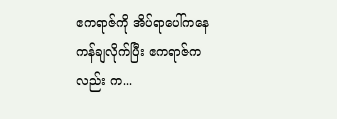ဧကရာဇ်ကို အိပ်ရာပေါ်ကနေ ကန်ချလိုက်ပြီး ဧကရာဇ်ကလည်း က...